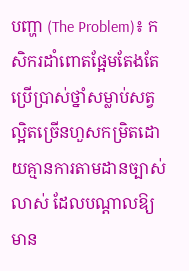បញ្ហា (The Problem)៖ កសិករដាំពោតផ្អែមតែងតែប្រើប្រាស់ថ្នាំសម្លាប់សត្វល្អិតច្រើនហួសកម្រិតដោយគ្មានការតាមដានច្បាស់លាស់ ដែលបណ្តាលឱ្យមាន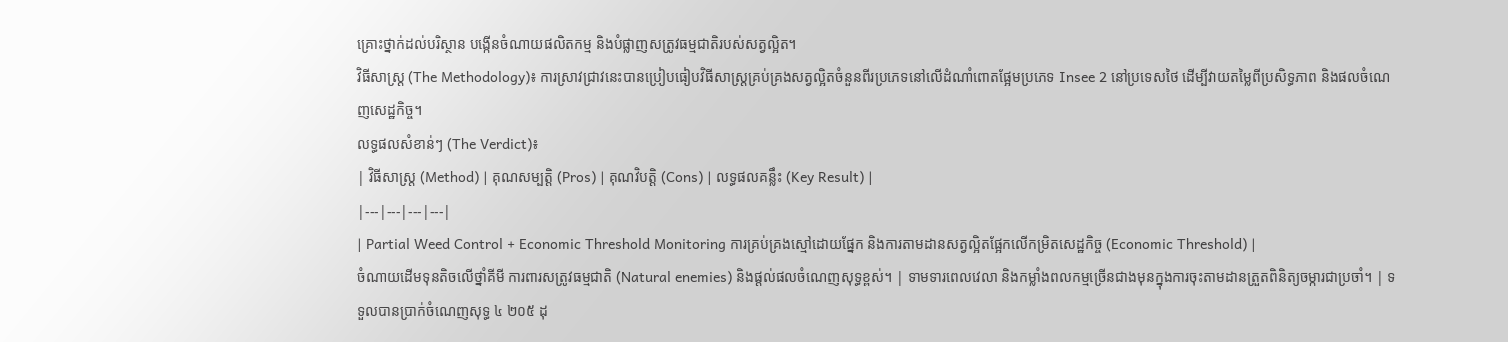គ្រោះថ្នាក់ដល់បរិស្ថាន បង្កើនចំណាយផលិតកម្ម និងបំផ្លាញសត្រូវធម្មជាតិរបស់សត្វល្អិត។
វិធីសាស្ត្រ (The Methodology)៖ ការស្រាវជ្រាវនេះបានប្រៀបធៀបវិធីសាស្ត្រគ្រប់គ្រងសត្វល្អិតចំនួនពីរប្រភេទនៅលើដំណាំពោតផ្អែមប្រភេទ Insee 2 នៅប្រទេសថៃ ដើម្បីវាយតម្លៃពីប្រសិទ្ធភាព និងផលចំណេញសេដ្ឋកិច្ច។
លទ្ធផលសំខាន់ៗ (The Verdict)៖
| វិធីសាស្ត្រ (Method) | គុណសម្បត្តិ (Pros) | គុណវិបត្តិ (Cons) | លទ្ធផលគន្លឹះ (Key Result) |
|---|---|---|---|
| Partial Weed Control + Economic Threshold Monitoring ការគ្រប់គ្រងស្មៅដោយផ្នែក និងការតាមដានសត្វល្អិតផ្អែកលើកម្រិតសេដ្ឋកិច្ច (Economic Threshold) |
ចំណាយដើមទុនតិចលើថ្នាំគីមី ការពារសត្រូវធម្មជាតិ (Natural enemies) និងផ្តល់ផលចំណេញសុទ្ធខ្ពស់។ | ទាមទារពេលវេលា និងកម្លាំងពលកម្មច្រើនជាងមុនក្នុងការចុះតាមដានត្រួតពិនិត្យចម្ការជាប្រចាំ។ | ទទួលបានប្រាក់ចំណេញសុទ្ធ ៤ ២០៥ ដុ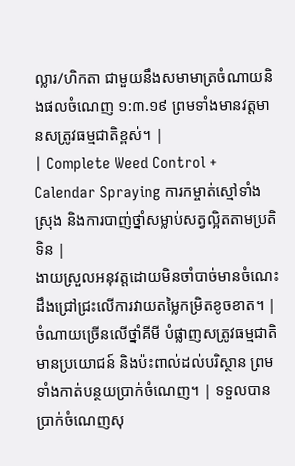ល្លារ/ហិកតា ជាមួយនឹងសមាមាត្រចំណាយនិងផលចំណេញ ១:៣.១៩ ព្រមទាំងមានវត្តមានសត្រូវធម្មជាតិខ្ពស់។ |
| Complete Weed Control + Calendar Spraying ការកម្ចាត់ស្មៅទាំងស្រុង និងការបាញ់ថ្នាំសម្លាប់សត្វល្អិតតាមប្រតិទិន |
ងាយស្រួលអនុវត្តដោយមិនចាំបាច់មានចំណេះដឹងជ្រៅជ្រះលើការវាយតម្លៃកម្រិតខូចខាត។ | ចំណាយច្រើនលើថ្នាំគីមី បំផ្លាញសត្រូវធម្មជាតិមានប្រយោជន៍ និងប៉ះពាល់ដល់បរិស្ថាន ព្រមទាំងកាត់បន្ថយប្រាក់ចំណេញ។ | ទទួលបានប្រាក់ចំណេញសុ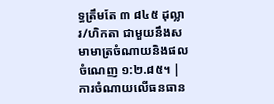ទ្ធត្រឹមតែ ៣ ៨៤៥ ដុល្លារ/ហិកតា ជាមួយនឹងសមាមាត្រចំណាយនិងផលចំណេញ ១:២.៨៥។ |
ការចំណាយលើធនធាន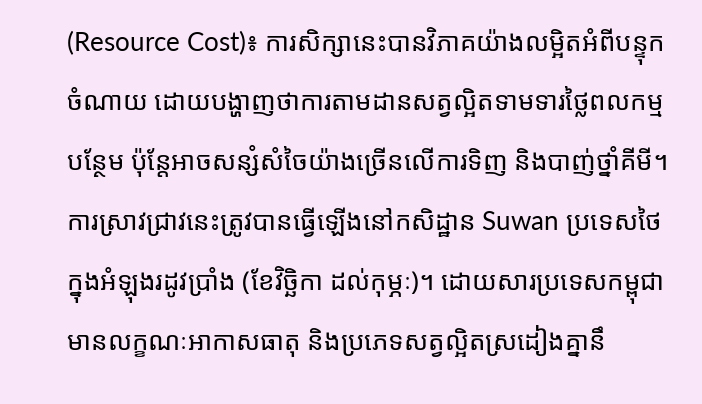(Resource Cost)៖ ការសិក្សានេះបានវិភាគយ៉ាងលម្អិតអំពីបន្ទុកចំណាយ ដោយបង្ហាញថាការតាមដានសត្វល្អិតទាមទារថ្លៃពលកម្មបន្ថែម ប៉ុន្តែអាចសន្សំសំចៃយ៉ាងច្រើនលើការទិញ និងបាញ់ថ្នាំគីមី។
ការស្រាវជ្រាវនេះត្រូវបានធ្វើឡើងនៅកសិដ្ឋាន Suwan ប្រទេសថៃ ក្នុងអំឡុងរដូវប្រាំង (ខែវិច្ឆិកា ដល់កុម្ភៈ)។ ដោយសារប្រទេសកម្ពុជាមានលក្ខណៈអាកាសធាតុ និងប្រភេទសត្វល្អិតស្រដៀងគ្នានឹ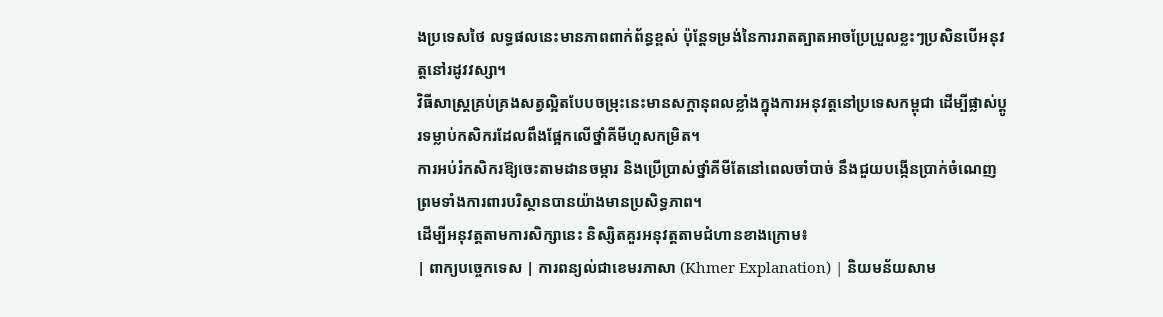ងប្រទេសថៃ លទ្ធផលនេះមានភាពពាក់ព័ន្ធខ្ពស់ ប៉ុន្តែទម្រង់នៃការរាតត្បាតអាចប្រែប្រួលខ្លះៗប្រសិនបើអនុវត្តនៅរដូវវស្សា។
វិធីសាស្ត្រគ្រប់គ្រងសត្វល្អិតបែបចម្រុះនេះមានសក្តានុពលខ្លាំងក្នុងការអនុវត្តនៅប្រទេសកម្ពុជា ដើម្បីផ្លាស់ប្តូរទម្លាប់កសិករដែលពឹងផ្អែកលើថ្នាំគីមីហួសកម្រិត។
ការអប់រំកសិករឱ្យចេះតាមដានចម្ការ និងប្រើប្រាស់ថ្នាំគីមីតែនៅពេលចាំបាច់ នឹងជួយបង្កើនប្រាក់ចំណេញ ព្រមទាំងការពារបរិស្ថានបានយ៉ាងមានប្រសិទ្ធភាព។
ដើម្បីអនុវត្តតាមការសិក្សានេះ និស្សិតគួរអនុវត្តតាមជំហានខាងក្រោម៖
| ពាក្យបច្ចេកទេស | ការពន្យល់ជាខេមរភាសា (Khmer Explanation) | និយមន័យសាម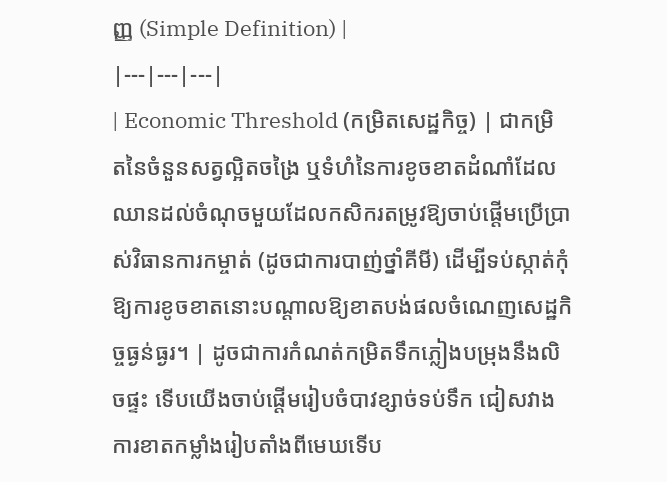ញ្ញ (Simple Definition) |
|---|---|---|
| Economic Threshold (កម្រិតសេដ្ឋកិច្ច) | ជាកម្រិតនៃចំនួនសត្វល្អិតចង្រៃ ឬទំហំនៃការខូចខាតដំណាំដែលឈានដល់ចំណុចមួយដែលកសិករតម្រូវឱ្យចាប់ផ្តើមប្រើប្រាស់វិធានការកម្ចាត់ (ដូចជាការបាញ់ថ្នាំគីមី) ដើម្បីទប់ស្កាត់កុំឱ្យការខូចខាតនោះបណ្តាលឱ្យខាតបង់ផលចំណេញសេដ្ឋកិច្ចធ្ងន់ធ្ងរ។ | ដូចជាការកំណត់កម្រិតទឹកភ្លៀងបម្រុងនឹងលិចផ្ទះ ទើបយើងចាប់ផ្តើមរៀបចំបាវខ្សាច់ទប់ទឹក ជៀសវាងការខាតកម្លាំងរៀបតាំងពីមេឃទើប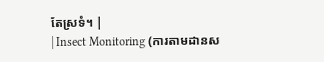តែស្រទំ។ |
| Insect Monitoring (ការតាមដានស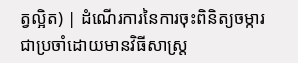ត្វល្អិត) | ដំណើរការនៃការចុះពិនិត្យចម្ការជាប្រចាំដោយមានវិធីសាស្ត្រ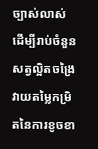ច្បាស់លាស់ ដើម្បីរាប់ចំនួនសត្វល្អិតចង្រៃ វាយតម្លៃកម្រិតនៃការខូចខា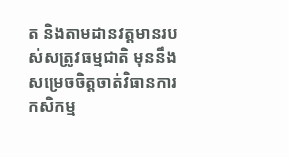ត និងតាមដានវត្តមានរបស់សត្រូវធម្មជាតិ មុននឹងសម្រេចចិត្តចាត់វិធានការកសិកម្ម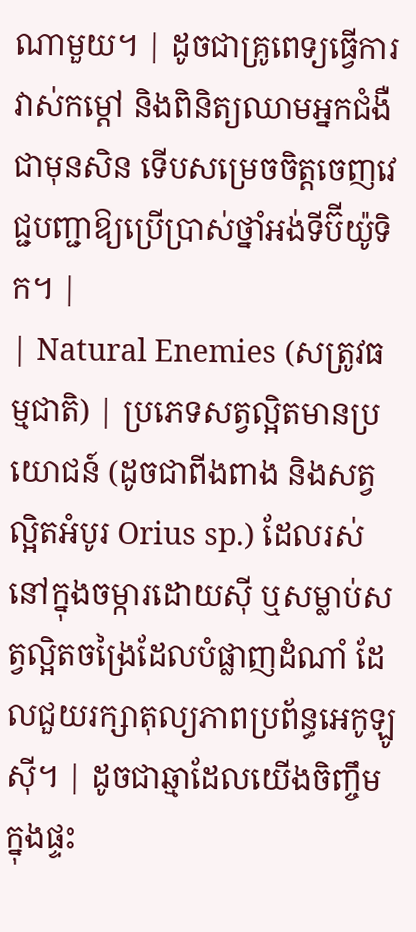ណាមួយ។ | ដូចជាគ្រូពេទ្យធ្វើការវាស់កម្តៅ និងពិនិត្យឈាមអ្នកជំងឺជាមុនសិន ទើបសម្រេចចិត្តចេញវេជ្ជបញ្ជាឱ្យប្រើប្រាស់ថ្នាំអង់ទីប៊ីយ៉ូទិក។ |
| Natural Enemies (សត្រូវធម្មជាតិ) | ប្រភេទសត្វល្អិតមានប្រយោជន៍ (ដូចជាពីងពាង និងសត្វល្អិតអំបូរ Orius sp.) ដែលរស់នៅក្នុងចម្ការដោយស៊ី ឬសម្លាប់សត្វល្អិតចង្រៃដែលបំផ្លាញដំណាំ ដែលជួយរក្សាតុល្យភាពប្រព័ន្ធអេកូឡូស៊ី។ | ដូចជាឆ្មាដែលយើងចិញ្ចឹមក្នុងផ្ទះ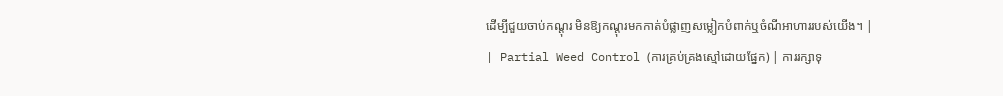ដើម្បីជួយចាប់កណ្តុរ មិនឱ្យកណ្តុរមកកាត់បំផ្លាញសម្លៀកបំពាក់ឬចំណីអាហាររបស់យើង។ |
| Partial Weed Control (ការគ្រប់គ្រងស្មៅដោយផ្នែក) | ការរក្សាទុ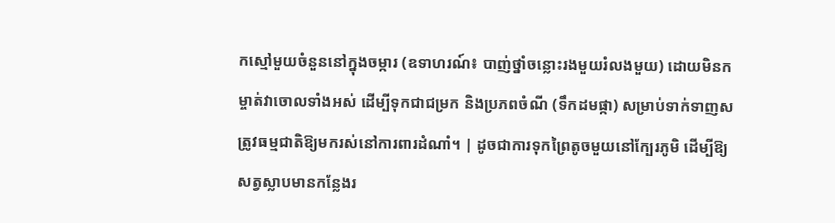កស្មៅមួយចំនួននៅក្នុងចម្ការ (ឧទាហរណ៍៖ បាញ់ថ្នាំចន្លោះរងមួយរំលងមួយ) ដោយមិនកម្ចាត់វាចោលទាំងអស់ ដើម្បីទុកជាជម្រក និងប្រភពចំណី (ទឹកដមផ្កា) សម្រាប់ទាក់ទាញសត្រូវធម្មជាតិឱ្យមករស់នៅការពារដំណាំ។ | ដូចជាការទុកព្រៃតូចមួយនៅក្បែរភូមិ ដើម្បីឱ្យសត្វស្លាបមានកន្លែងរ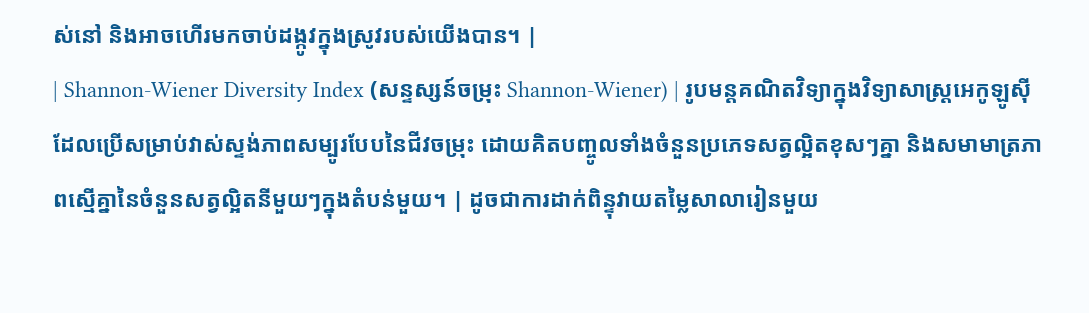ស់នៅ និងអាចហើរមកចាប់ដង្កូវក្នុងស្រូវរបស់យើងបាន។ |
| Shannon-Wiener Diversity Index (សន្ទស្សន៍ចម្រុះ Shannon-Wiener) | រូបមន្តគណិតវិទ្យាក្នុងវិទ្យាសាស្ត្រអេកូឡូស៊ី ដែលប្រើសម្រាប់វាស់ស្ទង់ភាពសម្បូរបែបនៃជីវចម្រុះ ដោយគិតបញ្ចូលទាំងចំនួនប្រភេទសត្វល្អិតខុសៗគ្នា និងសមាមាត្រភាពស្មើគ្នានៃចំនួនសត្វល្អិតនីមួយៗក្នុងតំបន់មួយ។ | ដូចជាការដាក់ពិន្ទុវាយតម្លៃសាលារៀនមួយ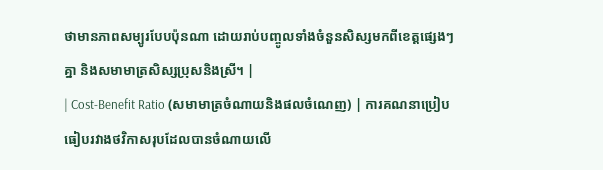ថាមានភាពសម្បូរបែបប៉ុនណា ដោយរាប់បញ្ចូលទាំងចំនួនសិស្សមកពីខេត្តផ្សេងៗគ្នា និងសមាមាត្រសិស្សប្រុសនិងស្រី។ |
| Cost-Benefit Ratio (សមាមាត្រចំណាយនិងផលចំណេញ) | ការគណនាប្រៀបធៀបរវាងថវិកាសរុបដែលបានចំណាយលើ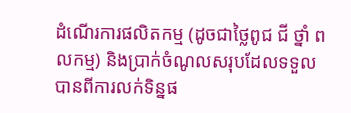ដំណើរការផលិតកម្ម (ដូចជាថ្លៃពូជ ជី ថ្នាំ ពលកម្ម) និងប្រាក់ចំណូលសរុបដែលទទួលបានពីការលក់ទិន្នផ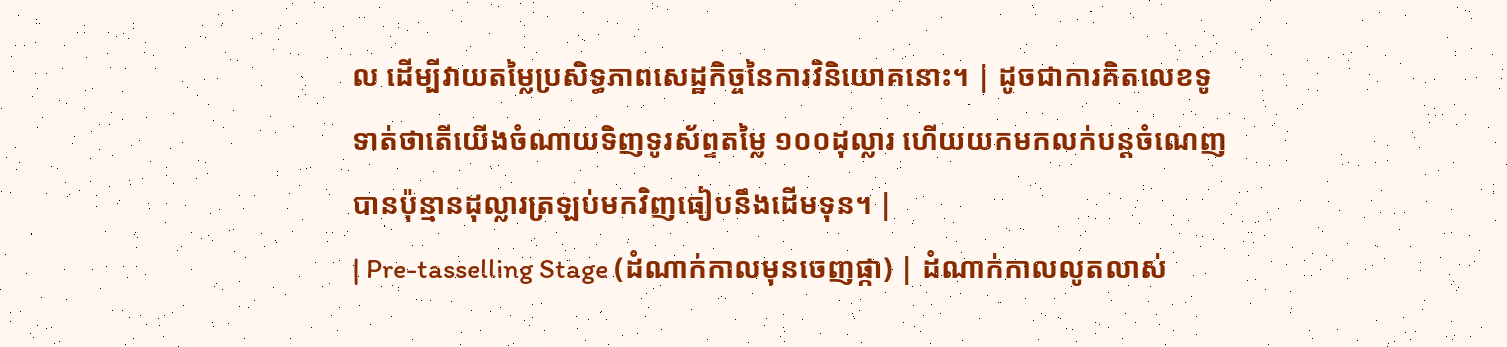ល ដើម្បីវាយតម្លៃប្រសិទ្ធភាពសេដ្ឋកិច្ចនៃការវិនិយោគនោះ។ | ដូចជាការគិតលេខទូទាត់ថាតើយើងចំណាយទិញទូរស័ព្ទតម្លៃ ១០០ដុល្លារ ហើយយកមកលក់បន្តចំណេញបានប៉ុន្មានដុល្លារត្រឡប់មកវិញធៀបនឹងដើមទុន។ |
| Pre-tasselling Stage (ដំណាក់កាលមុនចេញផ្កា) | ដំណាក់កាលលូតលាស់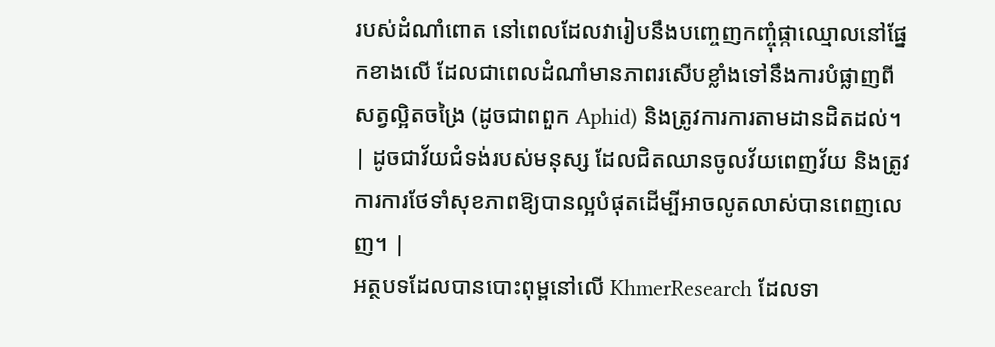របស់ដំណាំពោត នៅពេលដែលវារៀបនឹងបញ្ចេញកញ្ចុំផ្កាឈ្មោលនៅផ្នែកខាងលើ ដែលជាពេលដំណាំមានភាពរសើបខ្លាំងទៅនឹងការបំផ្លាញពីសត្វល្អិតចង្រៃ (ដូចជាពពួក Aphid) និងត្រូវការការតាមដានដិតដល់។ | ដូចជាវ័យជំទង់របស់មនុស្ស ដែលជិតឈានចូលវ័យពេញវ័យ និងត្រូវការការថែទាំសុខភាពឱ្យបានល្អបំផុតដើម្បីអាចលូតលាស់បានពេញលេញ។ |
អត្ថបទដែលបានបោះពុម្ពនៅលើ KhmerResearch ដែលទា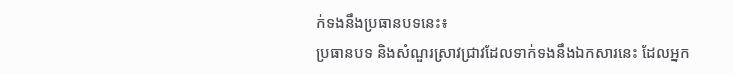ក់ទងនឹងប្រធានបទនេះ៖
ប្រធានបទ និងសំណួរស្រាវជ្រាវដែលទាក់ទងនឹងឯកសារនេះ ដែលអ្នក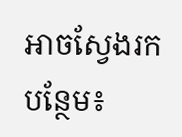អាចស្វែងរកបន្ថែម៖